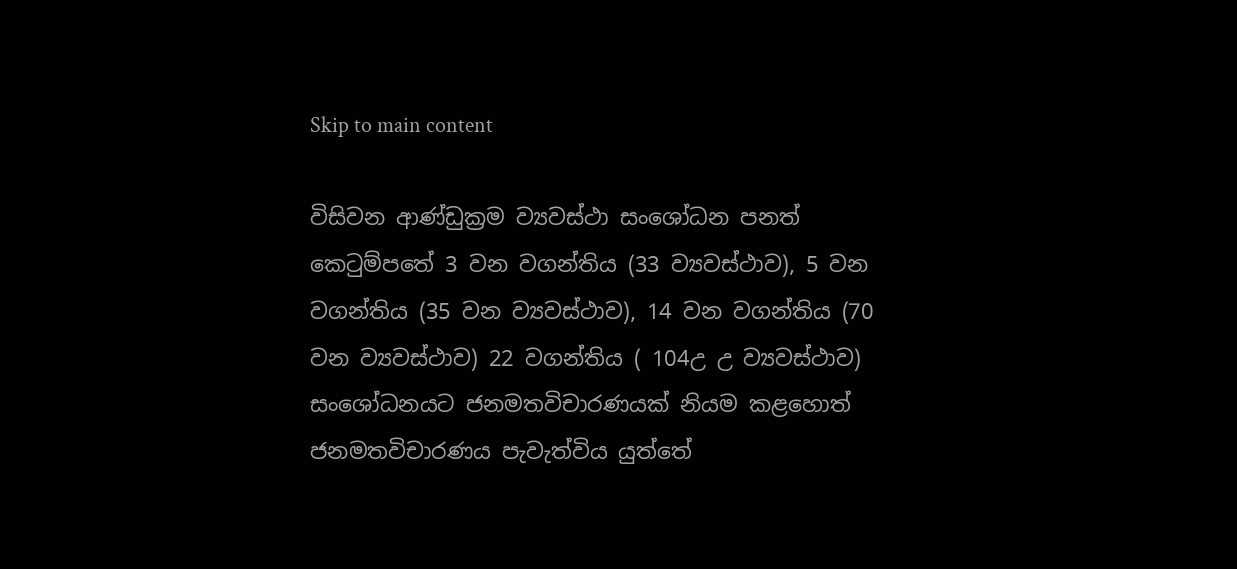Skip to main content

විසිවන ආණ්ඩුක්‍රම ව්‍යවස්ථා සංශෝධන පනත් කෙටුම්පතේ 3 වන වගන්තිය (33 ව්‍යවස්ථාව), 5 වන වගන්තිය (35 වන ව්‍යවස්ථාව), 14 වන වගන්තිය (70 වන ව්‍යවස්ථාව) 22 වගන්තිය ( 104උ උ ව්‍යවස්ථාව) සංශෝධනයට ජනමතවිචාරණයක් නියම කළහොත් ජනමතවිචාරණය පැවැත්විය යුත්තේ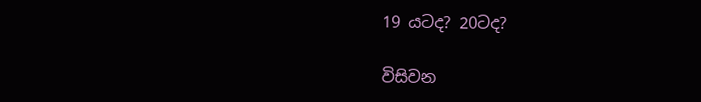19 යටද? 20ටද?

විසිවන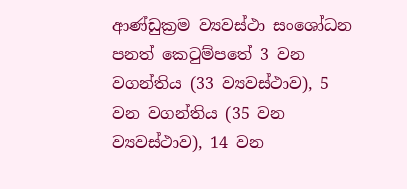ආණ්ඩුක්‍රම ව්‍යවස්ථා සංශෝධන පනත් කෙටුම්පතේ 3 වන වගන්තිය (33 ව්‍යවස්ථාව), 5 වන වගන්තිය (35 වන ව්‍යවස්ථාව), 14 වන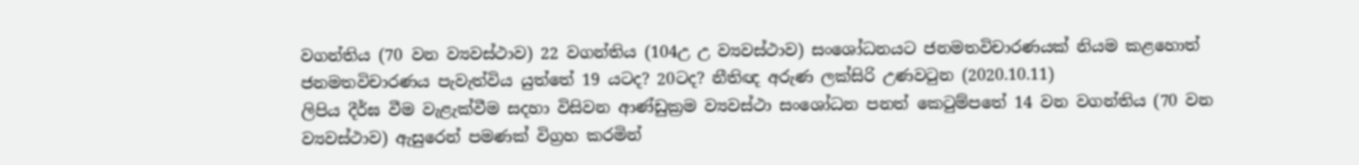වගන්තිය (70 වන ව්‍යවස්ථාව) 22 වගන්තිය (104උ උ ව්‍යවස්ථාව) සංශෝධනයට ජනමතවිචාරණයක් නියම කළහොත් ජනමතවිචාරණය පැවැත්විය යුත්තේ 19 යටද? 20ටද? නීතිඥ අරුණ ලක්සිරි උණවටුන (2020.10.11)
ලිපිය දීර්ඝ වීම වැළැක්වීම සදහා විසිවන ආණ්ඩුක්‍රම ව්‍යවස්ථා සංශෝධන පනත් කෙටුම්පතේ 14 වන වගන්තිය (70 වන ව්‍යවස්ථාව) ඇසුරෙන් පමණක් විග්‍රහ කරමින්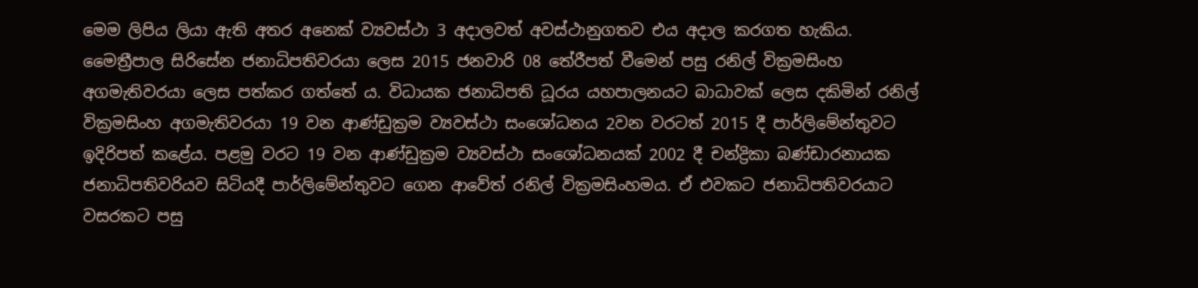මෙම ලිපිය ලියා ඇති අතර අනෙක් ව්‍යවස්ථා 3 අදාලවත් අවස්ථානුගතව එය අදාල කරගත හැකිය. මෛත්‍රීපාල සිරිසේන ජනාධිපතිවරයා ලෙස 2015 ජනවාරි 08 තේරීපත් වීමෙන් පසු රනිල් වික්‍රමසිංහ අගමැතිවරයා ලෙස පත්කර ගත්තේ ය. විධායක ජනාධිපති ධූරය යහපාලනයට බාධාවක් ලෙස දකිමින් රනිල් වික්‍රමසිංහ අගමැතිවරයා 19 වන ආණ්ඩුක්‍රම ව්‍යවස්ථා සංශෝධනය 2වන වරටත් 2015 දී පාර්ලිමේන්තුවට ඉදිරිපත් කළේය. පළමු වරට 19 වන ආණ්ඩුක්‍රම ව්‍යවස්ථා සංශෝධනයක් 2002 දී චන්ද්‍රිකා බණ්ඩාරනායක ජනාධිපතිවරියව සිටියදී පාර්ලිමේන්තුවට ගෙන ආවේත් රනිල් වික්‍රමසිංහමය. ඒ එවකට ජනාධිපතිවරයාට වසරකට පසු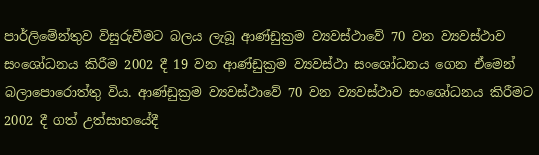පාර්ලිමේන්තුව විසුරුවීමට බලය ලැබූ ආණ්ඩුක්‍රම ව්‍යවස්ථාවේ 70 වන ව්‍යවස්ථාව සංශෝධනය කිරීම 2002 දී 19 වන ආණ්ඩුක්‍රම ව්‍යවස්ථා සංශෝධනය ගෙන ඒමෙන් බලාපොරොත්තු විය. ආණ්ඩුක්‍රම ව්‍යවස්ථාවේ 70 වන ව්‍යවස්ථාව සංශෝධනය කිරීමට 2002 දී ගත් උත්සාහයේදී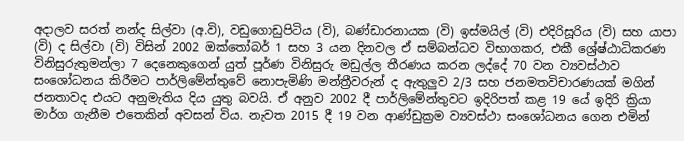අදාලව සරත් නන්ද සිල්වා (අ.වි), වඩුගොඩුපිටිය (වි), බණ්ඩාරනායක (වි) ඉස්මයිල් (වි) එදිරිසූරිය (වි) සහ යාපා (වි) ද සිල්වා (වි) විසින් 2002 ඔක්තෝබර් 1 සහ 3 යන දිනවල ඒ සම්බන්ධව විභාගකර, එකී ශ්‍රේෂ්ඨාධිකරණ විනිසුරුතුමන්ලා 7 දෙනෙකුගෙන් යුත් පූර්ණ විනිසුරු මඩුල්ල තීරණය කරන ලද්දේ 70 වන ව්‍යවස්ථාව සංශෝධනය කිරීමට පාර්ලිමේන්තුවේ නොපැමිණි මන්ත්‍රීවරුන් ද ඇතුලුව 2/3 සහ ජනමතවිචාරණයක් මගින් ජනතාවද එයට අනුමැතිය දිය යුතු බවයි. ඒ අනුව 2002 දී පාර්ලිමේන්තුවට ඉදිරිපත් කළ 19 යේ ඉදිරි ක්‍රියා මාර්ග ගැනීම එතෙකින් අවසන් විය. නැවත 2015 දී 19 වන ආණ්ඩුක්‍රම ව්‍යවස්ථා සංශෝධනය ගෙන එමින්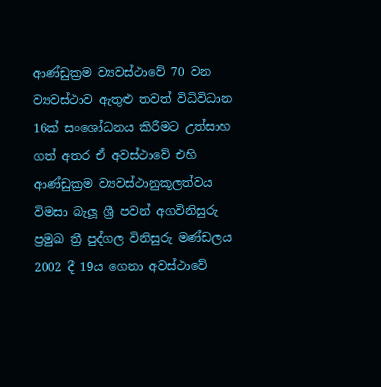ආණ්ඩුක්‍රම ව්‍යවස්ථාවේ 70 වන ව්‍යවස්ථාව ඇතුළු තවත් විධිවිධාන 16ක් සංශෝධනය කිරීමට උත්සාහ ගත් අතර ඒ අවස්ථාවේ එහි ආණ්ඩුක්‍රම ව්‍යවස්ථානුකූලත්වය විමසා බැලූ ශ්‍රී පවන් අගවිනිසුරු ප්‍රමුඛ ත්‍රී පුද්ගල විනිසුරු මණ්ඩලය 2002 දී 19ය ගෙනා අවස්ථාවේ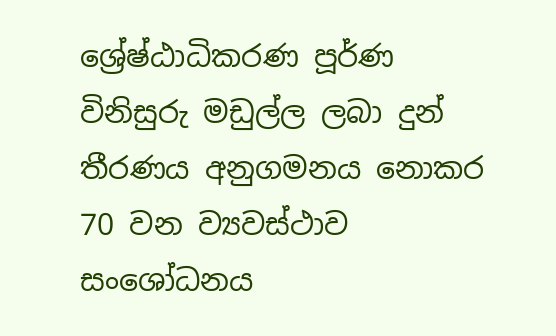ශ්‍රේෂ්ඨාධිකරණ පූර්ණ විනිසුරු මඩුල්ල ලබා දුන් තීරණය අනුගමනය නොකර 70 වන ව්‍යවස්ථාව සංශෝධනය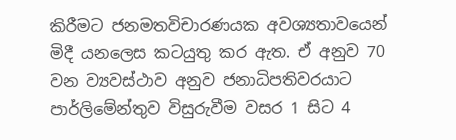කිරීමට ජනමතවිචාරණයක අවශ්‍යතාවයෙන් මිදී යනලෙස කටයුතු කර ඇත. ඒ අනුව 70 වන ව්‍යවස්ථාව අනුව ජනාධිපතිවරයාට පාර්ලිමේන්තුව විසුරුවීම වසර 1 සිට 4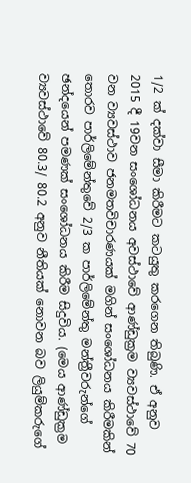1/2 ක් දක්වා සීමා කිරීමට කටයුතු කරගෙන තිබුණි. ඒ අනුව 2015 දී 19වන සංශෝධනය අවස්ථාවේ ආණ්ඩුක්‍රම ව්‍යවස්ථාවේ 70 වන ව්‍යවස්ථාව ජනමතවිචාරණයක් මගින් සංශෝධනය කිරීමකින් තොරව පාර්ලිමේන්තුවේ 2/3 ක පාර්ලිමේන්තු මන්ත්‍රීවරුන්ගේ ඡන්දයෙන් පමණක් සංශෝධනය කිරීම සිදුවිය. (මෙය ආණ්ඩුක්‍රම ව්‍යවස්ථාවේ 80.3/ 80.2 අනුව නීතියක් නොවන බව ලියුම්කරුගේ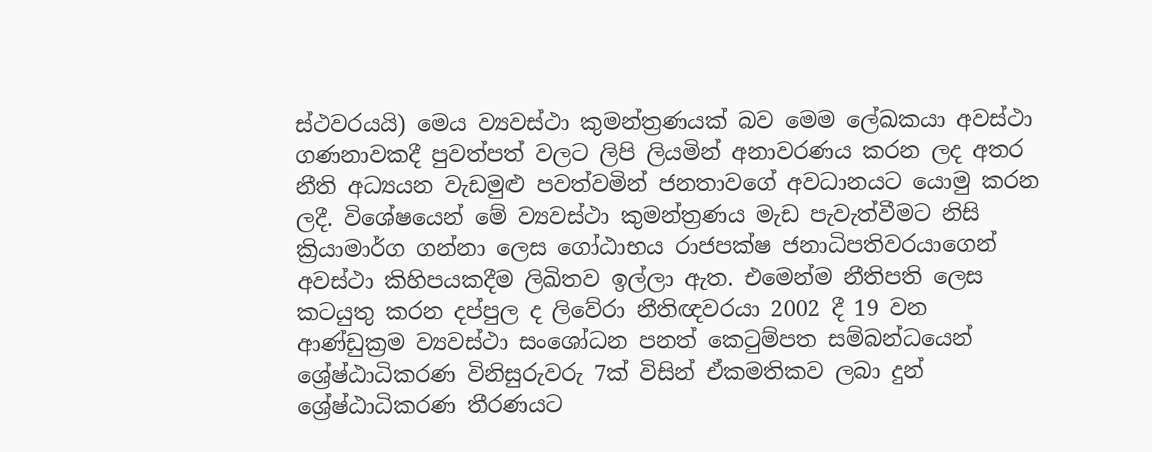ස්ථවරයයි) මෙය ව්‍යවස්ථා කුමන්ත්‍රණයක් බව මෙම ලේඛකයා අවස්ථා ගණනාවකදී පුවත්පත් වලට ලිපි ලියමින් අනාවරණය කරන ලද අතර නීති අධ්‍යයන වැඩමුළු පවත්වමින් ජනතාවගේ අවධානයට යොමු කරන ලදී. විශේෂයෙන් මේ ව්‍යවස්ථා කුමන්ත්‍රණය මැඩ පැවැත්වීමට නිසි ක්‍රියාමාර්ග ගන්නා ලෙස ගෝඨාභය රාජපක්ෂ ජනාධිපතිවරයාගෙන් අවස්ථා කිහිපයකදීම ලිඛිතව ඉල්ලා ඇත. එමෙන්ම නීතිපති ලෙස කටයුතු කරන දප්පුල ද ලිවේරා නීතිඥවරයා 2002 දී 19 වන ආණ්ඩුක්‍රම ව්‍යවස්ථා සංශෝධන පනත් කෙටුම්පත සම්බන්ධයෙන් ශ්‍රේෂ්ඨාධිකරණ විනිසුරුවරු 7ක් විසින් ඒකමතිකව ලබා දුන් ශ්‍රේෂ්ඨාධිකරණ තීරණයට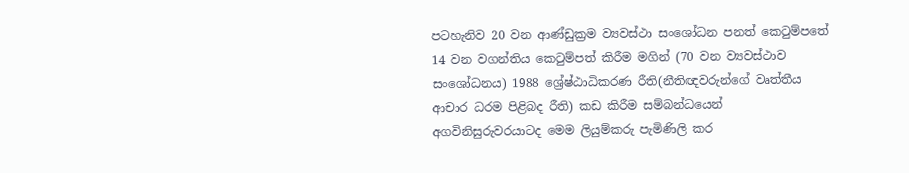පටහැනිව 20 වන ආණ්ඩුක්‍රම ව්‍යවස්ථා සංශෝධන පනත් කෙටුම්පතේ 14 වන වගන්තිය කෙටුම්පත් කිරීම මගින් (70 වන ව්‍යවස්ථාව සංශෝධනය) 1988 ශ්‍රේෂ්ඨාධිකරණ රීති(නීතිඥවරුන්ගේ වෘත්තීය ආචාර ධරම පිළිබද රීති) කඩ කිරීම සම්බන්ධයෙන් අගවිනිසුරුවරයාටද මෙම ලියුම්කරු පැමිණිලි කර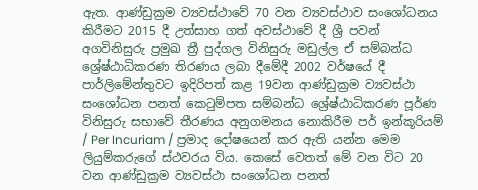ඇත. ආණ්ඩුක්‍රම ව්‍යවස්ථාවේ 70 වන ව්‍යවස්ථාව සංශෝධනය කිරීමට 2015 දී උත්සාහ ගත් අවස්ථාවේ දී ශ්‍රී පවන් අගවිනිසුරු ප්‍රමුඛ ත්‍රී පුද්ගල විනිසුරු මඩුල්ල ඒ සම්බන්ධ ශ්‍රේෂ්ඨාධිකරණ තිරණය ලබා දීමේදී 2002 වර්ෂයේ දී පාර්ලිමේන්තුවට ඉදිරිපත් කළ 19වන ආණ්ඩුක්‍රම ව්‍යවස්ථා සංශෝධන පනත් කෙටුම්පත සම්බන්ධ ශ්‍රේෂ්ඨාධිකරණ පූර්ණ විනිසුරු සභාවේ තීරණය අනුගමනය නොකිරීම පර් ඉන්කූරියම් / Per Incuriam / ප්‍රමාද දෝෂයෙන් කර ඇති යන්න මෙම ලියුම්කරුගේ ස්ථවරය විය. කෙසේ වෙතත් මේ වන විට 20 වන ආණ්ඩුක්‍රම ව්‍යවස්ථා සංශෝධන පනත්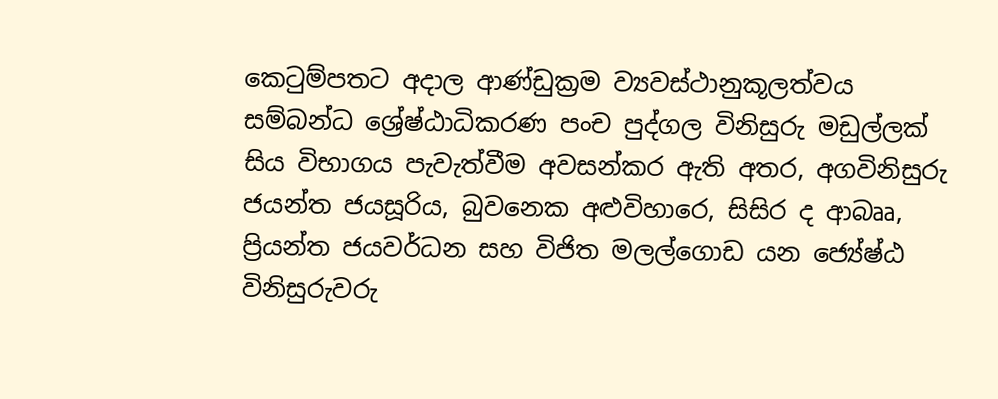කෙටුම්පතට අදාල ආණ්ඩුක්‍රම ව්‍යවස්ථානුකූලත්වය සම්බන්ධ ශ්‍රේෂ්ඨාධිකරණ පංච පුද්ගල විනිසුරු මඩුල්ලක් සිය විභාගය පැවැත්වීම අවසන්කර ඇති අතර, අගවිනිසුරු ජයන්ත ජයසූරිය, බුවනෙක අළුවිහාරෙ, සිසිර ද ආබෲ, ප්‍රියන්ත ජයවර්ධන සහ විජිත මලල්ගොඩ යන ජ්‍යේෂ්ඨ විනිසුරුවරු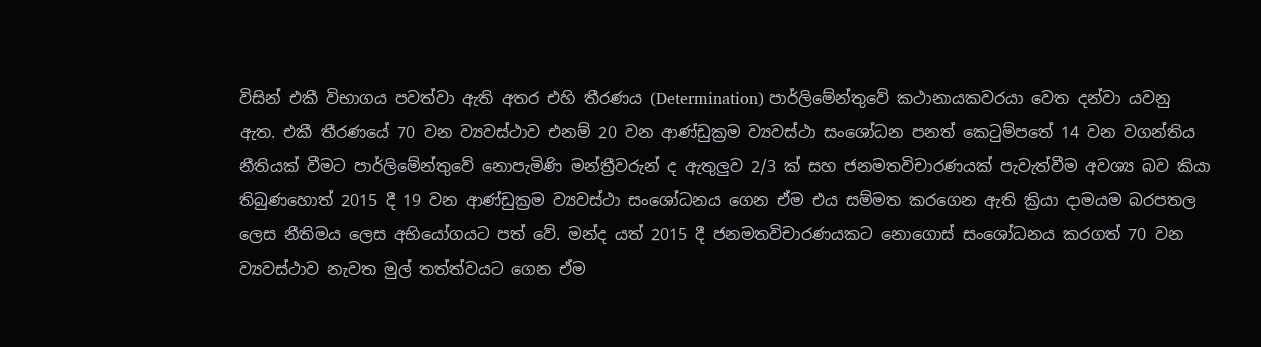විසින් එකී විභාගය පවත්වා ඇති අතර එහි තීරණය (Determination) පාර්ලිමේන්තුවේ කථානායකවරයා වෙත දන්වා යවනු ඇත. එකී තීරණයේ 70 වන ව්‍යවස්ථාව එනම් 20 වන ආණ්ඩුක්‍රම ව්‍යවස්ථා සංශෝධන පනත් කෙටුම්පතේ 14 වන වගන්තිය නීතියක් වීමට පාර්ලිමේන්තුවේ නොපැමිණි මන්ත්‍රීවරුන් ද ඇතුලුව 2/3 ක් සහ ජනමතවිචාරණයක් පැවැත්වීම අවශ්‍ය බව කියා තිබුණහොත් 2015 දී 19 වන ආණ්ඩුක්‍රම ව්‍යවස්ථා සංශෝධනය ගෙන ඒම එය සම්මත කරගෙන ඇති ක්‍රියා දාමයම බරපතල ලෙස නීතිමය ලෙස අභියෝගයට පත් වේ. මන්ද යත් 2015 දී ජනමතවිචාරණයකට නොගොස් සංශෝධනය කරගත් 70 වන ව්‍යවස්ථාව නැවත මුල් තත්ත්වයට ගෙන ඒම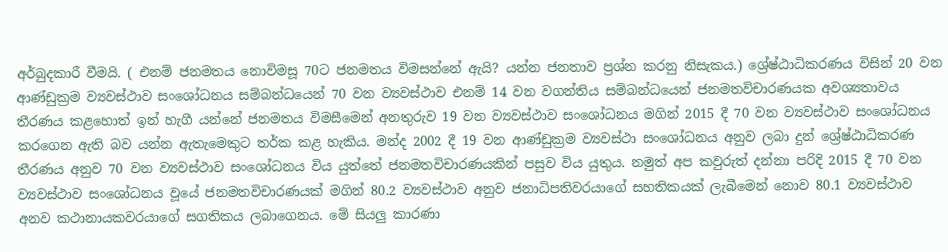අර්බුදකාරී වීමයි. ( එනම් ජනමතය නොවිමසූ 70ට ජනමතය විමසන්නේ ඇයි? යන්න ජනතාව ප්‍රශ්න කරනු නිසැකය.) ශ්‍රේෂ්ඨාධිකරණය විසින් 20 වන ආණ්ඩුක්‍රම ව්‍යවස්ථාව සංශෝධනය සම්බන්ධයෙන් 70 වන ව්‍යවස්ථාව එනම් 14 වන වගන්තිය සම්බන්ධයෙන් ජනමතවිචාරණයක අවශ්‍යතාවය තීරණය කළහොත් ඉන් හැගී යන්නේ ජනමතය විමසීමෙන් අනතුරුව 19 වන ව්‍යවස්ථාව සංශෝධනය මගින් 2015 දී 70 වන ව්‍යවස්ථාව සංශෝධනය කරගෙන ඇති බව යන්න ඇතැමෙකුට තර්ක කළ හැකිය. මන්ද 2002 දී 19 වන ආණ්ඩුක්‍රම ව්‍යවස්ථා සංශෝධනය අනුව ලබා දුන් ශ්‍රේෂ්ඨාධිකරණ තීරණය අනුව 70 වන ව්‍යවස්ථාව සංශෝධනය විය යුත්තේ ජනමතවිචාරණයකින් පසුව විය යුතුය. නමුත් අප කවුරුත් දන්නා පරිදි 2015 දී 70 වන ව්‍යවස්ථාව සංශෝධනය වූයේ ජනමතවිචාරණයක් මගින් 80.2 ව්‍යවස්ථාව අනුව ජනාධිපතිවරයාගේ සහතිකයක් ලැබීමෙන් නොව 80.1 ව්‍යවස්ථාව අනව කථානායකවරයාගේ සගතිකය ලබාගෙනය. මේ සියලු කාරණා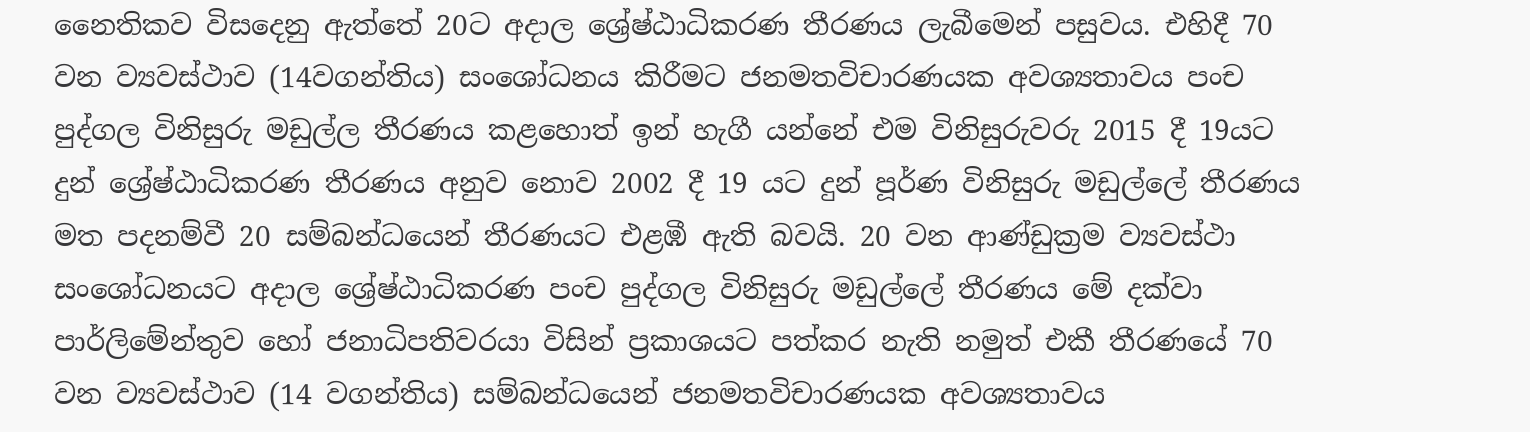නෛතිකව විසදෙනු ඇත්තේ 20ට අදාල ශ්‍රේෂ්ඨාධිකරණ තීරණය ලැබීමෙන් පසුවය. එහිදී 70 වන ව්‍යවස්ථාව (14වගන්තිය) සංශෝධනය කිරීමට ජනමතවිචාරණයක අවශ්‍යතාවය පංච පුද්ගල විනිසුරු මඩුල්ල තීරණය කළහොත් ඉන් හැගී යන්නේ එම විනිසුරුවරු 2015 දී 19යට දුන් ශ්‍රේෂ්ඨාධිකරණ තීරණය අනුව නොව 2002 දී 19 යට දුන් පූර්ණ විනිසුරු මඩුල්ලේ තීරණය මත පදනම්වී 20 සම්බන්ධයෙන් තීරණයට එළඹී ඇති බවයි. 20 වන ආණ්ඩුක්‍රම ව්‍යවස්ථා සංශෝධනයට අදාල ශ්‍රේෂ්ඨාධිකරණ පංච පුද්ගල විනිසුරු මඩුල්ලේ තීරණය මේ දක්වා පාර්ලිමේන්තුව හෝ ජනාධිපතිවරයා විසින් ප්‍රකාශයට පත්කර නැති නමුත් එකී තීරණයේ 70 වන ව්‍යවස්ථාව (14 වගන්තිය) සම්බන්ධයෙන් ජනමතවිචාරණයක අවශ්‍යතාවය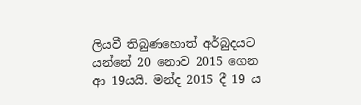ලියවී තිබුණහොත් අර්බුදයට යන්නේ 20 නොව 2015 ගෙන ආ 19යයි. මන්ද 2015 දී 19 ය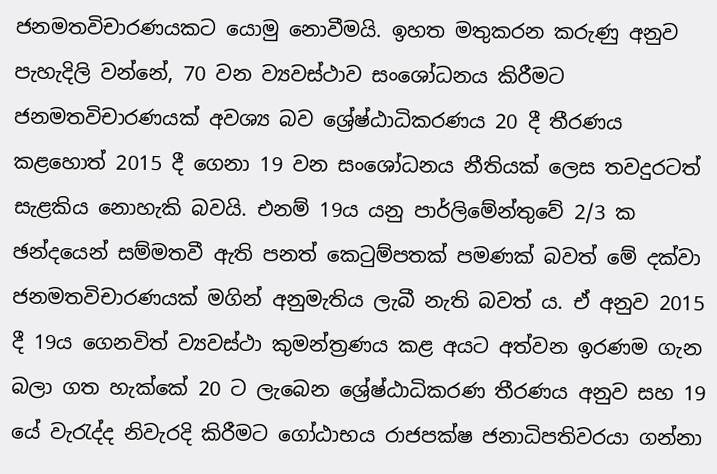ජනමතවිචාරණයකට යොමු නොවීමයි. ඉහත මතුකරන කරුණු අනුව පැහැදිලි වන්නේ, 70 වන ව්‍යවස්ථාව සංශෝධනය කිරීමට ජනමතවිචාරණයක් අවශ්‍ය බව ශ්‍රේෂ්ඨාධිකරණය 20 දී තීරණය කළහොත් 2015 දී ගෙනා 19 වන සංශෝධනය නීතියක් ලෙස තවදුරටත් සැළකිය නොහැකි බවයි. එනම් 19ය යනු පාර්ලිමේන්තුවේ 2/3 ක ඡන්දයෙන් සම්මතවී ඇති පනත් කෙටුම්පතක් පමණක් බවත් මේ දක්වා ජනමතවිචාරණයක් මගින් අනුමැතිය ලැබී නැති බවත් ය. ඒ අනුව 2015 දී 19ය ගෙනවිත් ව්‍යවස්ථා කුමන්ත්‍රණය කළ අයට අත්වන ඉරණම ගැන බලා ගත හැක්කේ 20 ට ලැබෙන ශ්‍රේෂ්ඨාධිකරණ තීරණය අනුව සහ 19 යේ වැරැද්ද නිවැරදි කිරීමට ගෝඨාභය රාජපක්ෂ ජනාධිපතිවරයා ගන්නා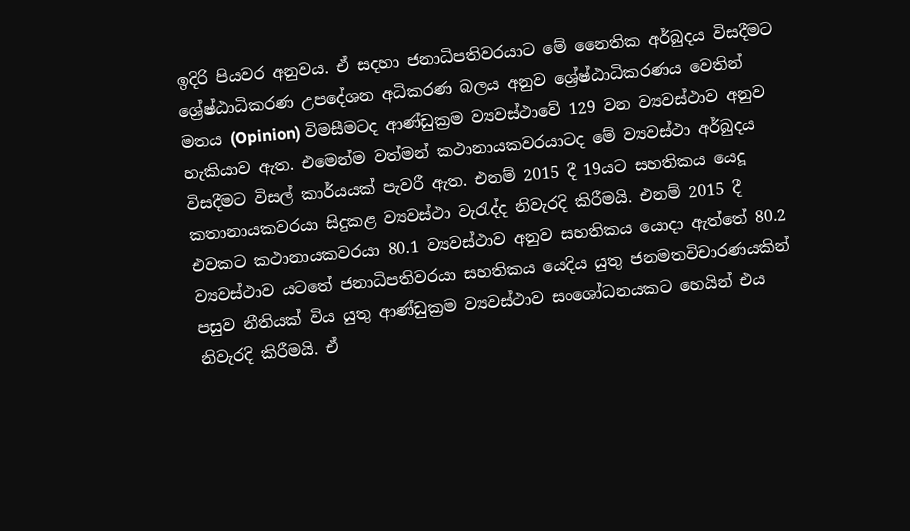ඉදිරි පියවර අනුවය. ඒ සදහා ජනාධිපතිවරයාට මේ නෛතික අර්බුදය විසදීමට ශ්‍රේෂ්ඨාධිකරණ උපදේශන අධිකරණ බලය අනුව ශ්‍රේෂ්ඨාධිකරණය වෙතින් මතය (Opinion) විමසීමටද ආණ්ඩුක්‍රම ව්‍යවස්ථාවේ 129 වන ව්‍යවස්ථාව අනුව හැකියාව ඇත. එමෙන්ම වත්මන් කථානායකවරයාටද මේ ව්‍යවස්ථා අර්බුදය විසදීමට විසල් කාර්යයක් පැවරී ඇත. එනම් 2015 දී 19යට සහතිකය යෙදූ කතානායකවරයා සිදුකළ ව්‍යවස්ථා වැරැද්ද නිවැරදි කිරීමයි. එනම් 2015 දී එවකට කථානායකවරයා 80.1 ව්‍යවස්ථාව අනුව සහතිකය යොදා ඇත්තේ 80.2 ව්‍යවස්ථාව යටතේ ජනාධිපතිවරයා සහතිකය යෙදිය යුතු ජනමතවිචාරණයකින් පසුව නීතියක් විය යුතු ආණ්ඩුක්‍රම ව්‍යවස්ථාව සංශෝධනයකට හෙයින් එය නිවැරදි කිරීමයි. ඒ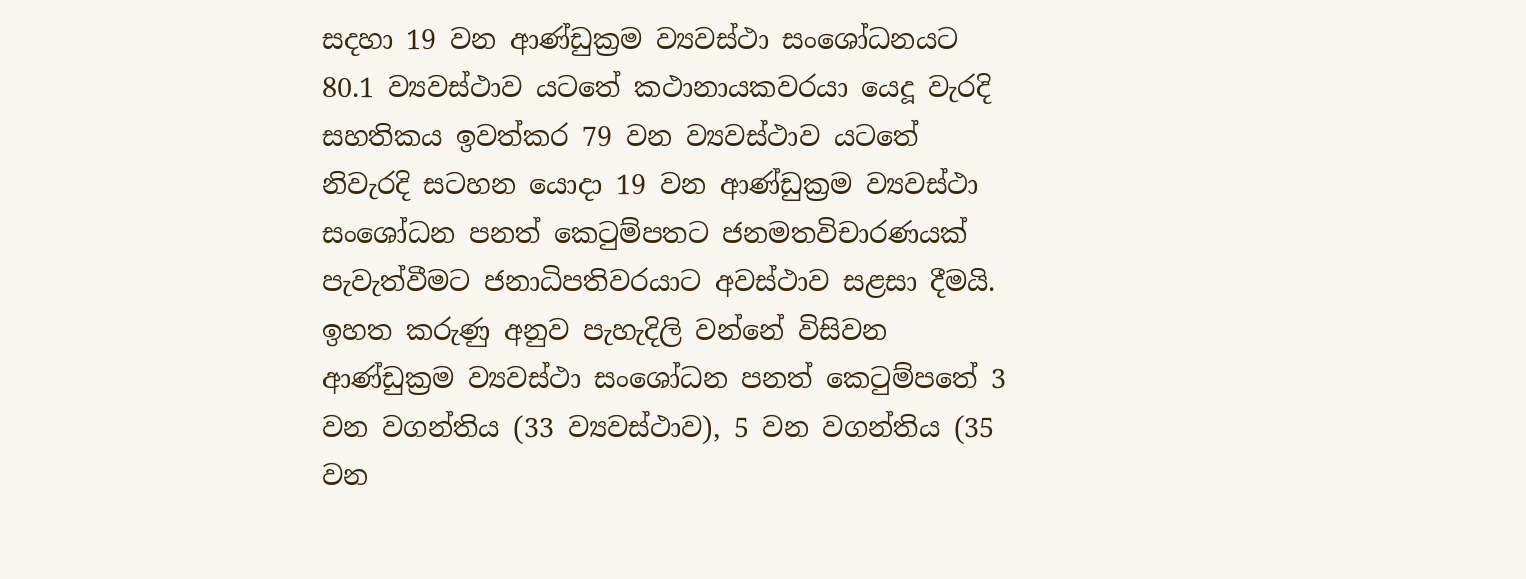සදහා 19 වන ආණ්ඩුක්‍රම ව්‍යවස්ථා සංශෝධනයට 80.1 ව්‍යවස්ථාව යටතේ කථානායකවරයා යෙදූ වැරදි සහතිකය ඉවත්කර 79 වන ව්‍යවස්ථාව යටතේ නිවැරදි සටහන යොදා 19 වන ආණ්ඩුක්‍රම ව්‍යවස්ථා සංශෝධන පනත් කෙටුම්පතට ජනමතවිචාරණයක් පැවැත්වීමට ජනාධිපතිවරයාට අවස්ථාව සළසා දීමයි. ඉහත කරුණු අනුව පැහැදිලි වන්නේ විසිවන ආණ්ඩුක්‍රම ව්‍යවස්ථා සංශෝධන පනත් කෙටුම්පතේ 3 වන වගන්තිය (33 ව්‍යවස්ථාව), 5 වන වගන්තිය (35 වන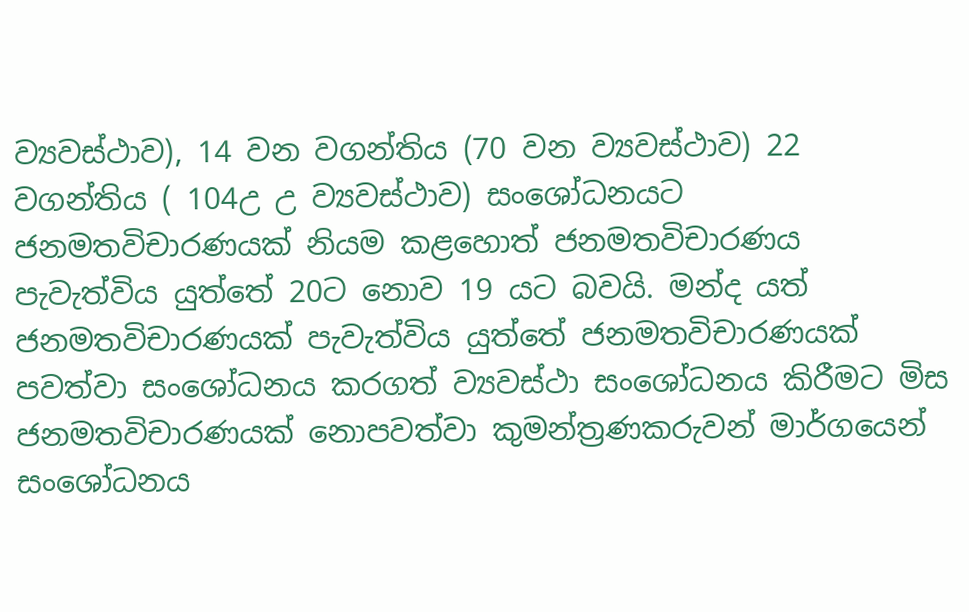ව්‍යවස්ථාව), 14 වන වගන්තිය (70 වන ව්‍යවස්ථාව) 22 වගන්තිය ( 104උ උ ව්‍යවස්ථාව) සංශෝධනයට ජනමතවිචාරණයක් නියම කළහොත් ජනමතවිචාරණය පැවැත්විය යුත්තේ 20ට නොව 19 යට බවයි. මන්ද යත් ජනමතවිචාරණයක් පැවැත්විය යුත්තේ ජනමතවිචාරණයක් පවත්වා සංශෝධනය කරගත් ව්‍යවස්ථා සංශෝධනය කිරීමට මිස ජනමතවිචාරණයක් නොපවත්වා කුමන්ත්‍රණකරුවන් මාර්ගයෙන් සංශෝධනය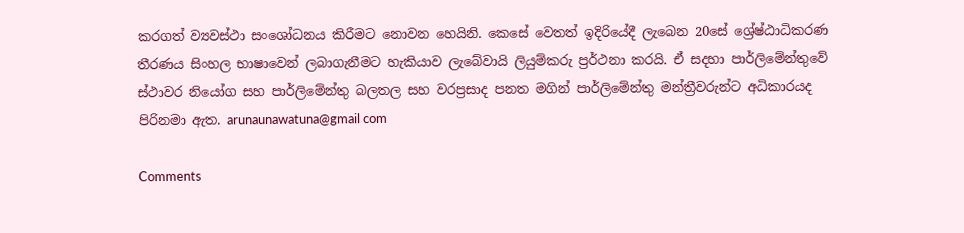කරගත් ව්‍යවස්ථා සංශෝධනය කිරීමට නොවන හෙයිනි. කෙසේ වෙතත් ඉදිරියේදී ලැබෙන 20සේ ශ්‍රේෂ්ඨාධිකරණ තීරණය සිංහල භාෂාවෙන් ලබාගැනීමට හැකියාව ලැබේවායි ලියුම්කරු ප්‍රර්ථනා කරයි. ඒ සදහා පාර්ලිමේන්තුවේ ස්ථාවර නියෝග සහ පාර්ලිමේන්තු බලතල සහ වරප්‍රසාද පනත මගින් පාර්ලිමේන්තු මන්ත්‍රීවරුන්ට අධිකාරයද පිරිනමා ඇත. arunaunawatuna@gmail com

Comments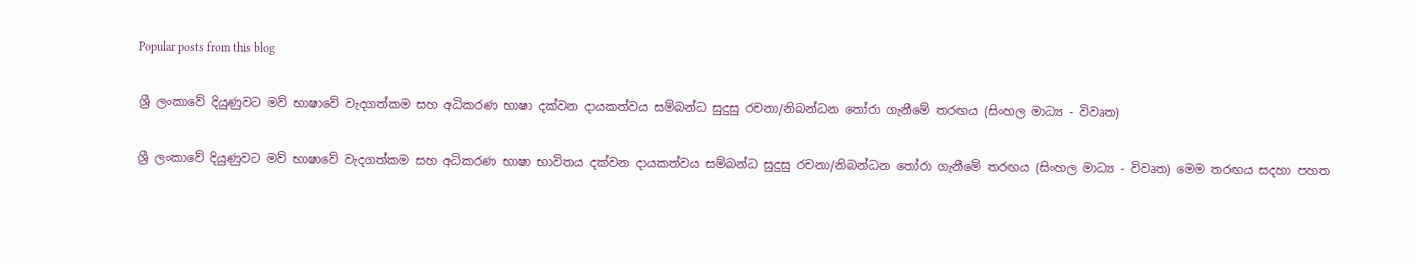Popular posts from this blog

ශ්‍රී ලංකාවේ දියුණුවට මව් භාෂාවේ වැදගත්කම සහ අධිකරණ භාෂා දක්වන දායකත්වය සම්බන්ධ සුදුසු රචනා/නිබන්ධන තෝරා ගැනීමේ තරඟය (සිංහල මාධ්‍ය - විවෘත)

ශ්‍රී ලංකාවේ දියුණුවට මව් භාෂාවේ වැදගත්කම සහ අධිකරණ භාෂා භාවිතය දක්වන දායකත්වය සම්බන්ධ සුදුසු රචනා/නිබන්ධන තෝරා ගැනීමේ තරඟය (සිංහල මාධ්‍ය - විවෘත) මෙම තරඟය සදහා පහත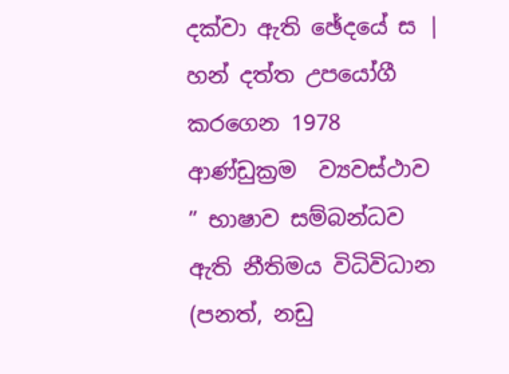දක්වා ඇති ඡේදයේ ස | හන් දත්ත උපයෝගී කරගෙන 1978 ආණ්ඩුක්‍රම  ව්‍යවස්ථාව  ” භාෂාව සම්බන්ධව ඇති නීතිමය විධිවිධාන (පනත්, නඩු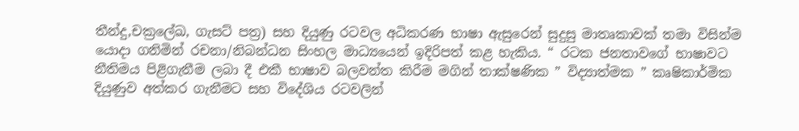තීන්දු,චක්‍රලේඛ, ගැසට් පත්‍ර) සහ දියුණු රටවල අධිකරණ භාෂා ඇසුරෙන් සුදුසු මාතෘකාවක් තමා විසින්ම යොදා ගනිමින් රචනා/නිබන්ධන සිංහල මාධ්‍යයෙන් ඉදිරිපත් කළ හැකිය. “ රටක ජනතාවගේ භාෂාවට නීතිමය පිළිගැනීම ලබා දී එකී භාෂාව බලවන්ත කිරීම මගින් තාක්ෂණික ” විද්‍යාත්මක ” කෘෂිකාර්මික දියුණුව අත්කර ගැනීමට සහ විදේශිය රටවලින්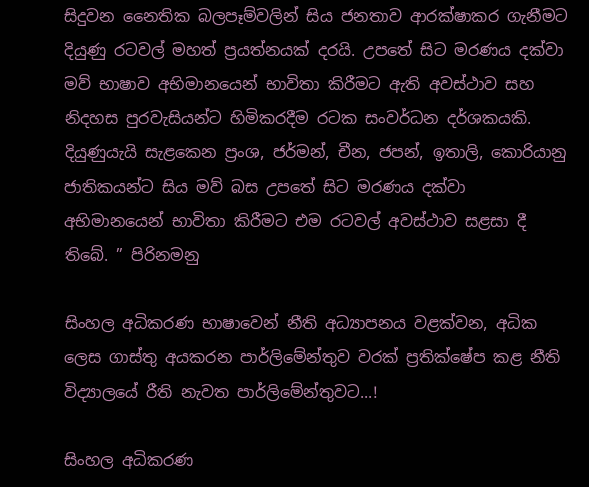සිදුවන නෛතික බලපෑම්වලින් සිය ජනතාව ආරක්ෂාකර ගැනීමට දියුණු රටවල් මහත් ප්‍රයත්නයක් දරයි. උපතේ සිට මරණය දක්වා මව් භාෂාව අභිමානයෙන් භාවිතා කිරීමට ඇති අවස්ථාව සහ නිදහස පුරවැසියන්ට හිමිකරදීම රටක සංවර්ධන දර්ශකයකි. දියුණුයැයි සැළකෙන ප්‍රංශ, ජර්මන්, චීන, ජපන්, ඉතාලි, කොරියානු ජාතිකයන්ට සිය මව් බස උපතේ සිට මරණය දක්වා අභිමානයෙන් භාවිතා කිරීමට එම රටවල් අවස්ථාව සළසා දී තිබේ. ” පිරිනමනු

සිංහල අධිකරණ භාෂාවෙන් නීති අධ්‍යාපනය වළක්වන, අධික ලෙස ගාස්තු අයකරන පාර්ලිමේන්තුව වරක් ප්‍රතික්ෂේප කළ නීති විද්‍යාලයේ රීති නැවත පාර්ලිමේන්තුවට...!

සිංහල අධිකරණ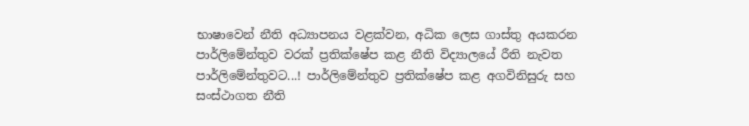භාෂාවෙන් නීති අධ්‍යාපනය වළක්වන, අධික ලෙස ගාස්තු අයකරන පාර්ලිමේන්තුව වරක් ප්‍රතික්ෂේප කළ නීති විද්‍යාලයේ රීති නැවත පාර්ලිමේන්තුවට...! පාර්ලිමේන්තුව ප්‍රතික්ෂේප කළ අගවිනිසුරු සහ සංස්ථාගත නීති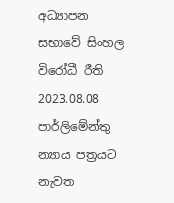අධ්‍යාපන සභාවේ සිංහල විරෝධී රීති 2023.08.08 පාර්ලිමේන්තු න්‍යාය පත්‍රයට නැවත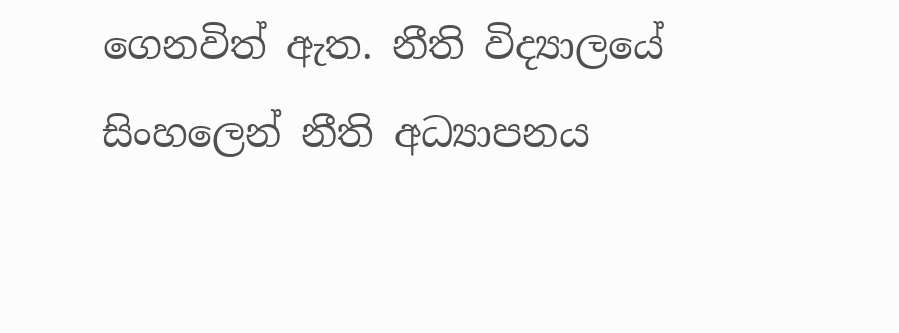ගෙනවිත් ඇත. නීති විද්‍යාලයේ සිංහලෙන් නීති අධ්‍යාපනය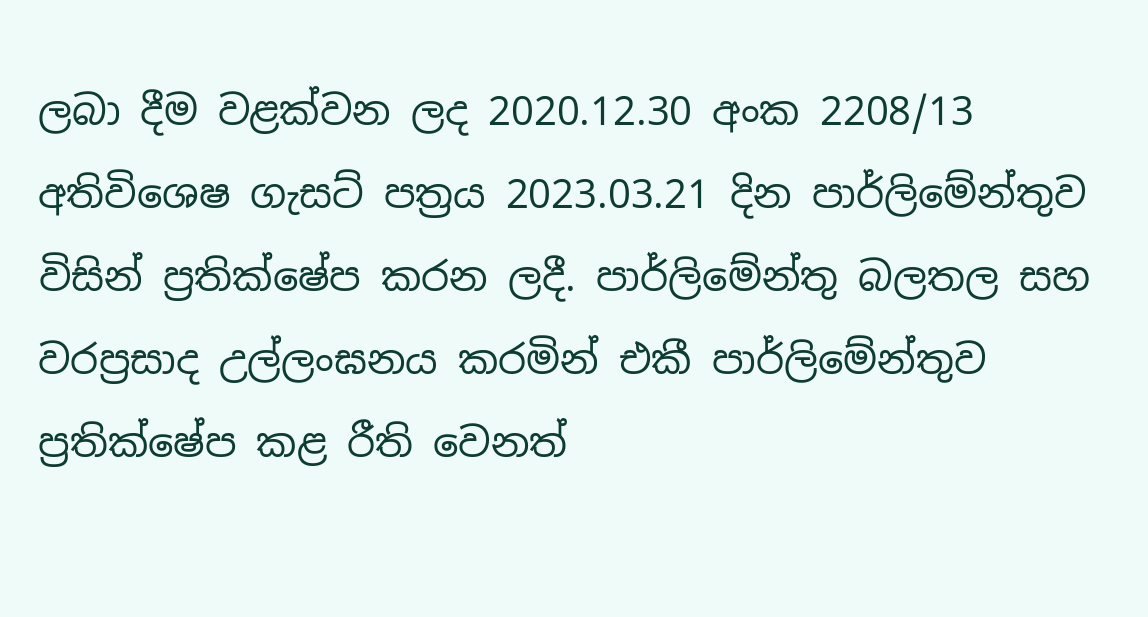ලබා දීම වළක්වන ලද 2020.12.30 අංක 2208/13 අතිවිශෙෂ ගැසට් පත්‍රය 2023.03.21 දින පාර්ලිමේන්තුව විසින් ප්‍රතික්ෂේප කරන ලදී. පාර්ලිමේන්තු බලතල සහ වරප්‍රසාද උල්ලංඝනය කරමින් එකී පාර්ලිමේන්තුව ප්‍රතික්ෂේප කළ රීති වෙනත්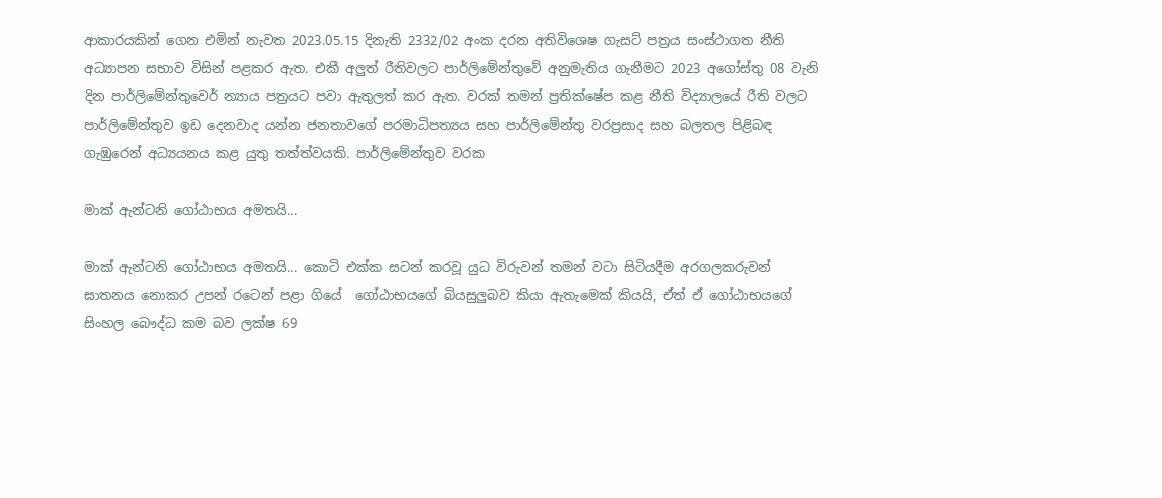ආකාරයකින් ගෙන එමින් නැවත 2023.05.15 දිනැති 2332/02 අංක දරන අතිවිශෙෂ ගැසට් පත්‍රය සංස්ථාගත නීති අධ්‍යාපන සභාව විසින් පළකර ඇත. එකී අලුත් රීතිවලට පාර්ලිමේන්තුවේ අනුමැතිය ගැනීමට 2023 අගෝස්තු 08 වැනි දින පාර්ලිමේන්තුවෙර් න්‍යාය පත්‍රයට පවා ඇතුලත් කර ඇත. වරක් තමන් ප්‍රතික්ෂේප කළ නීති විද්‍යාලයේ රීති වලට පාර්ලිමේන්තුව ඉඩ දෙනවාද යන්න ජනතාවගේ පරමාධිපත්‍යය සහ පාර්ලිමේන්තු වරප්‍රසාද සහ බලතල පිළිබඳ ගැඹුරෙන් අධ්‍යයනය කළ යුතු තත්ත්වයකි. පාර්ලිමේන්තුව වරක

මාක් ඇන්ටනි ගෝඨාභය අමතයි...

මාක් ඇන්ටනි ගෝඨාභය අමතයි... කොටි එක්ක සටන් කරවූ යුධ විරුවන් තමන් වටා සිටියදීම අරගලකරුවන් ඝාතනය නොකර උපන් රටෙන් පළා ගියේ  ගෝඨාභයගේ බියසුලුබව කියා ඇතැමෙක් කියයි, ඒත් ඒ ගෝඨාභයගේ සිංහල බෞද්ධ කම බව ලක්ෂ 69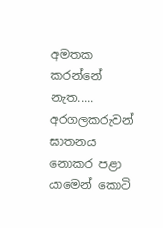අමතක කරන්නේ නැත..... අරගලකරුවන් ඝාතනය නොකර පළා යාමෙන් කොටි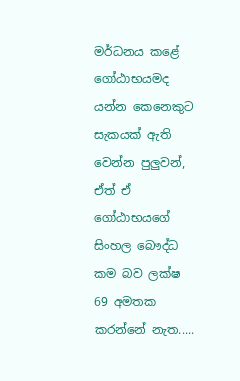මර්ධනය කළේ ගෝඨාභයමද යන්න කෙනෙකුට සැකයක් ඇති වෙන්න පුලුවන්, ඒත් ඒ ගෝඨාභයගේ සිංහල බෞද්ධ කම බව ලක්ෂ 69 අමතක කරන්නේ නැත.....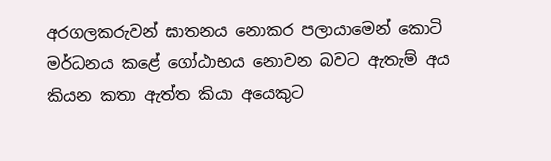අරගලකරුවන් ඝාතනය නොකර පලායාමෙන් කොටි මර්ධනය කළේ ගෝඨාභය නොවන බවට ඇතැම් අය කියන කතා ඇත්ත කියා අයෙකුට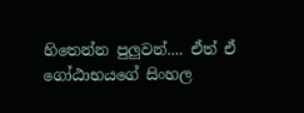හිතෙන්න පුලුවන්.... ඒත් ඒ ගෝඨාභයගේ සිංහල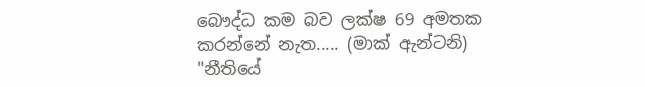බෞද්ධ කම බව ලක්ෂ 69 අමතක කරන්නේ නැත..... (මාක් ඇන්ටනි) "නීතියේ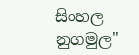සිංහල නුගමුල"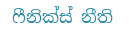ෆීනික්ස් නීති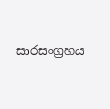සාරසංග්‍රහය